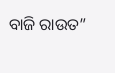ବାଜି ରାଉତ”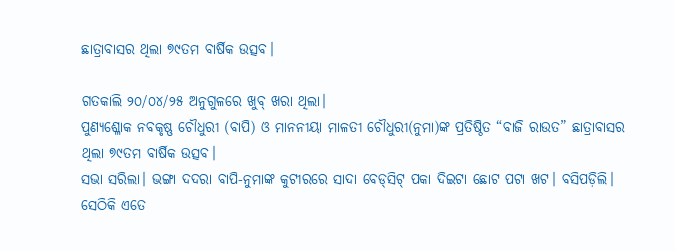ଛାତ୍ରାବାସର ଥିଲା ୭୯ତମ ବାର୍ଷିକ ଉତ୍ସବ।

ଗତକାଲି ୨୦/୦୪/୨୫ ଅନୁଗୁଳରେ ଖୁବ୍ ଖରା ଥିଲା।
ପୁଣ୍ୟଶ୍ଳୋକ ନବକୃଷ୍ଣ ଚୌଧୁରୀ (ବାପି) ଓ ମାନନୀୟା ମାଳତୀ ଚୌଧୁରୀ(ନୁମା)ଙ୍କ ପ୍ରତିଷ୍ଠିତ “ବାଜି ରାଉତ” ଛାତ୍ରାବାସର ଥିଲା ୭୯ତମ ବାର୍ଷିକ ଉତ୍ସବ।
ସଭା ସରିଲା। ଭଙ୍ଗା ଦଦରା ବାପି-ନୁମାଙ୍କ କୁଟୀରରେ ସାଦା ବେଡ୍‌ସିଟ୍‌ ପକା ଦିଇଟା ଛୋଟ ପଟା ଖଟ। ବସିପଡ଼ିଲି। ସେଠିକି ଏତେ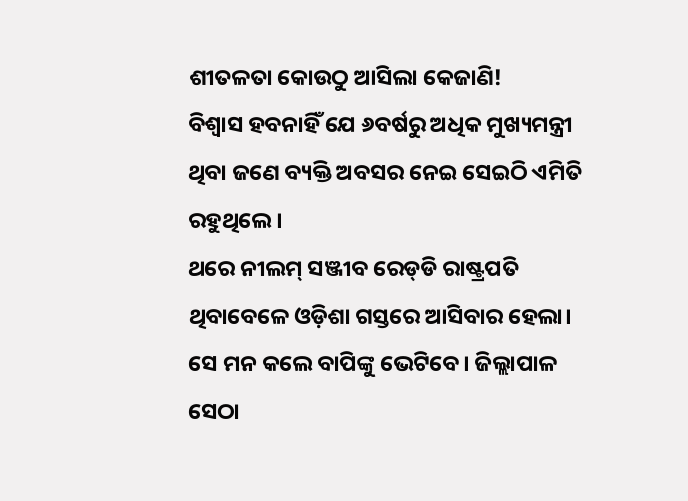ଶୀତଳତା କୋଉଠୁ ଆସିଲା କେଜାଣି!
ବିଶ୍ବାସ ହବନାହିଁ ଯେ ୬ବର୍ଷରୁ ଅଧିକ ମୁଖ୍ୟମନ୍ତ୍ରୀ ଥିବା ଜଣେ ବ୍ୟକ୍ତି ଅବସର ନେଇ ସେଇଠି ଏମିତି ରହୁଥିଲେ।
ଥରେ ନୀଲମ୍‌ ସଞ୍ଜୀବ ରେଡ୍‌ଡି ରାଷ୍ଟ୍ରପତି ଥିବାବେଳେ ଓଡ଼ିଶା ଗସ୍ତରେ ଆସିବାର ହେଲା। ସେ ମନ କଲେ ବାପିଙ୍କୁ ଭେଟିବେ। ଜିଲ୍ଲାପାଳ ସେଠା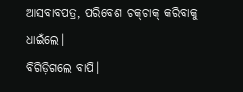ଆସବାବପତ୍ର, ପରିବେଶ ଚକ୍‌ଚାକ୍‌ କରିବାକୁ ଧାଇଁଲେ।
ବିଗିଡ଼ିଗଲେ ବାପି।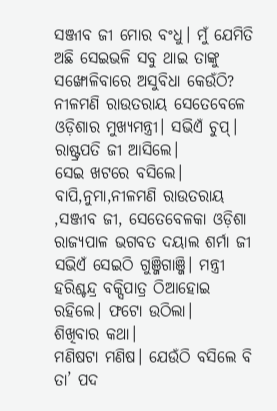ସଞ୍ଜୀବ ଜୀ ମୋର ବଂଧୁ। ମୁଁ ଯେମିତି ଅଛି ସେଇଭଳି ସବୁ ଥାଇ ତାଙ୍କୁ ସଙ୍ଖୋଳିବାରେ ଅସୁବିଧା କେଉଁଠି? ନୀଳମଣି ରାଉତରାୟ ସେତେବେଳେ ଓଡ଼ିଶାର ମୁଖ୍ୟମନ୍ତ୍ରୀ। ସଭିଏଁ ଚୁପ୍‌।
ରାଷ୍ଟ୍ରପତି ଜୀ ଆସିଲେ।
ସେଇ ଖଟରେ ବସିଲେ। ବାପି,ନୁମା,ନୀଳମଣି ରାଉତରାୟ ,ସଞ୍ଜୀବ ଜୀ, ସେତେବେଳକା ଓଡ଼ିଶା ରାଜ୍ୟପାଳ ଭଗବତ ଦୟାଲ ଶର୍ମା ଜୀ ସଭିଏଁ ସେଇଠି ଗୁଞ୍ଜିଗାଞ୍ଜି। ମନ୍ତ୍ରୀ ହରିଶ୍ଚନ୍ଦ୍ର ବକ୍ସିପାତ୍ର ଠିଆହୋଇ ରହିଲେ। ଫଟୋ ଉଠିଲା।
ଶିଖିବାର କଥା।
ମଣିଷଟା ମଣିଷ। ଯେଉଁଠି ବସିଲେ ବି ତା’ ପଦ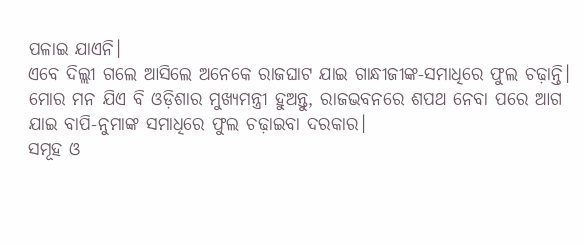ପଳାଇ ଯାଏନି।
ଏବେ ଦିଲ୍ଲୀ ଗଲେ ଆସିଲେ ଅନେକେ ରାଜଘାଟ ଯାଇ ଗାନ୍ଧୀଜୀଙ୍କ-ସମାଧିରେ ଫୁଲ ଚଢ଼ାନ୍ତି।
ମୋର ମନ ଯିଏ ବି ଓଡ଼ିଶାର ମୁଖ୍ୟମନ୍ତ୍ରୀ ହୁଅନ୍ତୁ, ରାଜଭବନରେ ଶପଥ ନେବା ପରେ ଆଗ ଯାଇ ବାପି-ନୁମାଙ୍କ ସମାଧିରେ ଫୁଲ ଚଢ଼ାଇବା ଦରକାର।
ସମୂହ ଓ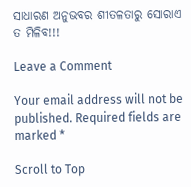ସାଧାରଣ ଅନୁଭବର ଶୀତଳତାରୁ ସୋରାଏ ତ ମିଳିବ!!!

Leave a Comment

Your email address will not be published. Required fields are marked *

Scroll to Top